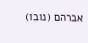אברהם (נובו)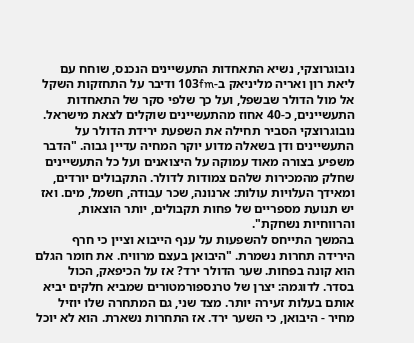נובוגרוצקי, נשיא התאחדות התעשיינים הנכנס, שוחח עם ליאת רון ואריה מליניאק ב-103fm ודיבר על התחזקות השקל אל מול הדולר שבשפל, ועל כך שלפי סקר של התאחדות התעשיינים, כ-40 אחוז מהתעשיינים שוקלים לצאת מישראל.
נובוגרוצקי הסביר תחילה את השפעת ירידת הדולר על התעשיינים ודן בשאלה מדוע יוקר המחיה עדיין גבוה. "הדבר משפיע בצורה מאוד עמוקה על היצואנים ועל כל התעשיינים שחלק מהמכירות שלהם צמודות לדולר. התקבולים יורדים, ומאידך העלויות עולות: ארנונה, שכר עבודה, חשמל, מים. ואז יש תנועת מספריים של פחות תקבולים, יותר הוצאות, והרווחיות נשחקת".
בהמשך התייחס להשפעות על ענף הייבוא וציין כי חרף הירידה תחרות נשמרת. "היבואן בעצם מרוויח. את חומר הגלם הוא קונה בפחות. שער הדולר ירד? אז על הכיפאק, הכול בסדר. לדוגמה: יצרן של טרנספורמטורים שמביא חלקים יביא אותם בעלות זעירה יותר. מצד שני, גם המתחרה שלו יוזיל מחיר - היבואן, כי השער ירד. אז התחרות נשארת. הוא לא יוכל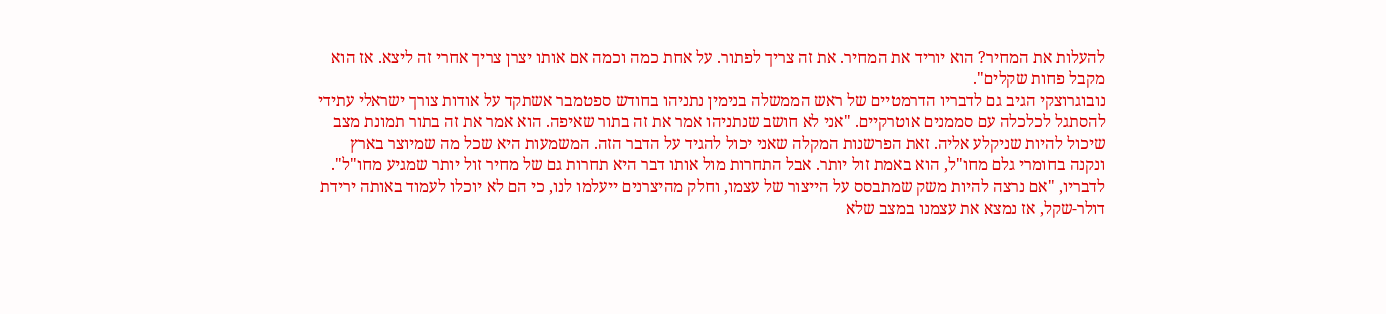להעלות את המחיר? הוא יוריד את המחיר. את זה צריך לפתור. על אחת כמה וכמה אם אותו יצרן צריך אחרי זה ליצא. אז הוא מקבל פחות שקלים".
נובוגרוצקי הגיב גם לדבריו הדרמטיים של ראש הממשלה בנימין נתניהו בחודש ספטמבר אשתקד על אודות צורך ישראלי עתידי להסתגל לכלכלה עם סממנים אוטרקיים. "אני לא חושב שנתניהו אמר את זה בתור שאיפה. הוא אמר את זה בתור תמונת מצב שיכול להיות שניקלע אליה. זאת הפרשנות המקלה שאני יכול להגיד על הדבר הזה. המשמעות היא שכל מה שמיוצר בארץ ונקנה בחומרי גלם מחו"ל, הוא באמת זול יותר. אבל התחרות מול אותו דבר היא תחרות גם של מחיר זול יותר שמגיע מחו"ל".
לדבריו, "אם נרצה להיות משק שמתבסס על הייצור של עצמו, וחלק מהיצרנים ייעלמו לנו, כי הם לא יוכלו לעמוד באותה ירידת דולר-שקל, אז נמצא את עצמנו במצב שלא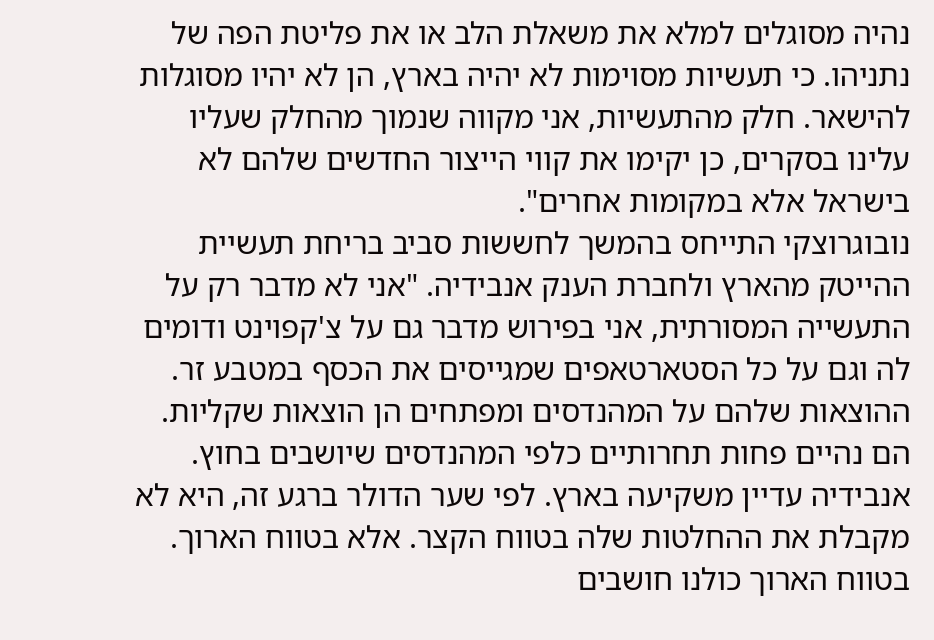נהיה מסוגלים למלא את משאלת הלב או את פליטת הפה של נתניהו. כי תעשיות מסוימות לא יהיה בארץ, הן לא יהיו מסוגלות להישאר. חלק מהתעשיות, אני מקווה שנמוך מהחלק שעליו עלינו בסקרים, כן יקימו את קווי הייצור החדשים שלהם לא בישראל אלא במקומות אחרים".
נובוגרוצקי התייחס בהמשך לחששות סביב בריחת תעשיית ההייטק מהארץ ולחברת הענק אנבידיה. "אני לא מדבר רק על התעשייה המסורתית, אני בפירוש מדבר גם על צ'קפוינט ודומים לה וגם על כל הסטארטאפים שמגייסים את הכסף במטבע זר. ההוצאות שלהם על המהנדסים ומפתחים הן הוצאות שקליות. הם נהיים פחות תחרותיים כלפי המהנדסים שיושבים בחוץ. אנבידיה עדיין משקיעה בארץ. לפי שער הדולר ברגע זה, היא לא מקבלת את ההחלטות שלה בטווח הקצר. אלא בטווח הארוך. בטווח הארוך כולנו חושבים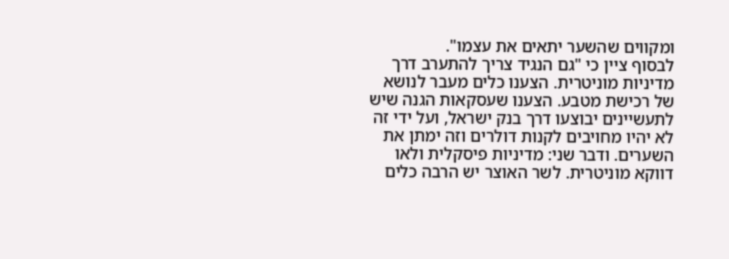ומקווים שהשער יתאים את עצמו".
לבסוף ציין כי "גם הנגיד צריך להתערב דרך מדיניות מוניטרית. הצענו כלים מעבר לנושא של רכישת מטבע. הצענו שעסקאות הגנה שיש לתעשיינים יבוצעו דרך בנק ישראל, ועל ידי זה לא יהיו מחויבים לקנות דולרים וזה ימתן את השערים. ודבר שני: מדיניות פיסקלית ולאו דווקא מוניטרית. לשר האוצר יש הרבה כלים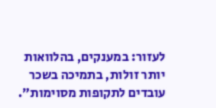לעזור: במענקים, בהלוואות יותר זולות, בתמיכה בשכר עובדים לתקופות מסוימות".